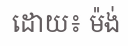ដោយ៖ ម៉ង់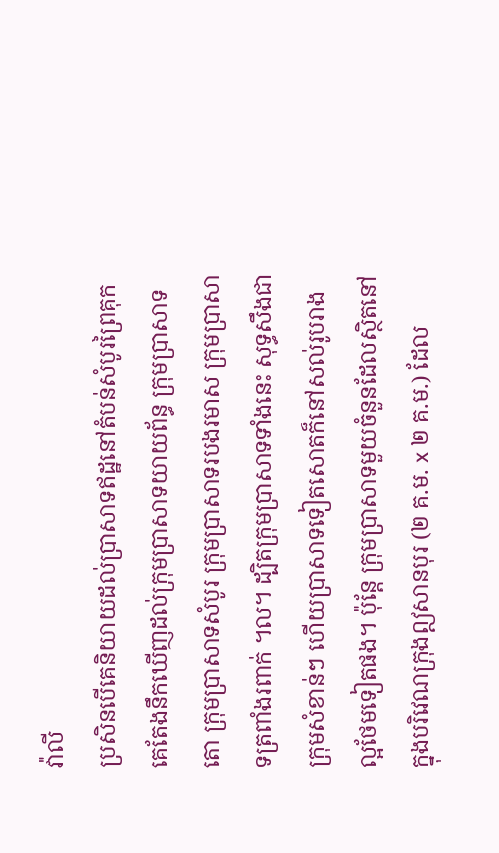វ៉ាលី
ប្រសិនបើគេនិយាយដល់ប្រាសាទឥដ្ឋនៅតំបន់សំបូរព្រៃគុក គេតែងនឹកឃើញដល់ក្រុមប្រាសាទយាយព័ន្ធ ក្រុមប្រាសាទតោ ក្រុមប្រាសាទសំបូរ ក្រុមប្រាសាទរបងរមាស ក្រុមប្រាសាទត្រពាំងរពាក់ ។ល។ ដ្បិតក្រុមប្រាសាទទាំងនេះ សុទ្ធសឹងជាក្រុមសំខាន់ៗ ហើយប្រាសាទទៀតសោតក៏នៅសល់រូបរាងល្អថែមទៀតផង។ ប៉ុន្តែ ក្រុមប្រាសាទមួយចំនួនដែលស្ថិតនៅក្នុងបរិវេណក្រុងឦសានបុរ (២ គ.ម. x ២ គ.ម.) ដែល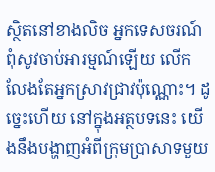ស្ថិតនៅខាងលិច អ្នកទេសចរណ៍ពុំសូវចាប់អារម្មណ៍ឡើយ លើកលែងតែអ្នកស្រាវជ្រាវប៉ុណ្ណោះ។ ដូច្នេះហើយ នៅក្នុងអត្ថបទនេះ យើងនឹងបង្ហាញអំពីក្រុមប្រាសាទមួយ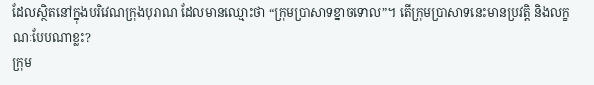ដែលស្ថិតនៅក្នុងបរិវេណក្រុងបុរាណ ដែលមានឈ្មោះថា “ក្រុមប្រាសាទខ្នាចទោល”។ តើក្រុមប្រាសាទនេះមានប្រវត្តិ និងលក្ខណៈបែបណាខ្លះ?
ក្រុម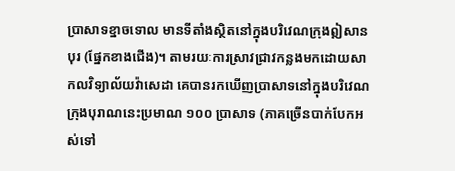ប្រាសាទខ្នាចទោល មានទីតាំងស្ថិតនៅក្នុងបរិវេណក្រុងឦសានបុរ (ផ្នែកខាងជើង)។ តាមរយៈការស្រាវជ្រាវកន្លងមកដោយសាកលវិទ្យាល័យវ៉ាសេដា គេបានរកឃើញប្រាសាទនៅក្នុងបរិវេណក្រុងបុរាណនេះប្រមាណ ១០០ ប្រាសាទ (ភាគច្រើនបាក់បែកអស់ទៅ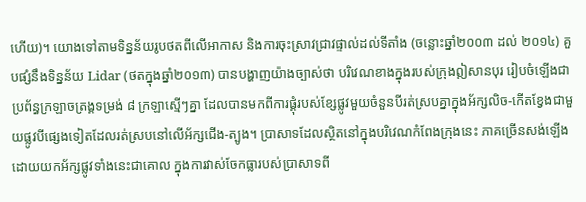ហើយ)។ យោងទៅតាមទិន្នន័យរូបថតពីលើអាកាស និងការចុះស្រាវជ្រាវផ្ទាល់ដល់ទីតាំង (ចន្លោះឆ្នាំ២០០៣ ដល់ ២០១៤) គួបផ្សំនឹងទិន្នន័យ Lidar (ថតក្នុងឆ្នាំ២០១៣) បានបង្ហាញយ៉ាងច្បាស់ថា បរិវេណខាងក្នុងរបស់ក្រុងឦសានបុរ រៀបចំឡើងជាប្រព័ន្ធក្រឡាចត្រង្គទម្រង់ ៨ ក្រឡាស្មើៗគ្នា ដែលបានមកពីការផ្គុំរបស់ខ្សែផ្លូវមួយចំនួនបីរត់ស្របគ្នាក្នុងអ័ក្សលិច-កើតខ្វែងជាមួយផ្លូវបីផ្សេងទៀតដែលរត់ស្របនៅលើអ័ក្សជើង-ត្បូង។ ប្រាសាទដែលស្ថិតនៅក្នុងបរិវេណកំពែងក្រុងនេះ ភាគច្រើនសង់ឡើងដោយយកអ័ក្សផ្លូវទាំងនេះជាគោល ក្នុងការវាស់ចែកធ្លារបស់ប្រាសាទពី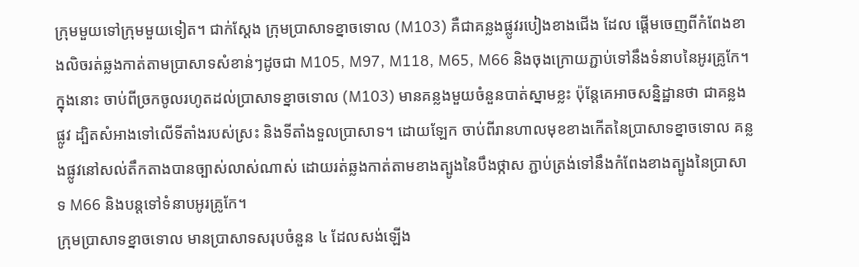ក្រុមមួយទៅក្រុមមួយទៀត។ ជាក់ស្តែង ក្រុមប្រាសាទខ្នាចទោល (M103) គឺជាគន្លងផ្លូវរបៀងខាងជើង ដែល ផ្តើមចេញពីកំពែងខាងលិចរត់ឆ្លងកាត់តាមប្រាសាទសំខាន់ៗដូចជា M105, M97, M118, M65, M66 និងចុងក្រោយភ្ជាប់ទៅនឹងទំនាបនៃអូរគ្រូកែ។ ក្នុងនោះ ចាប់ពីច្រកចូលរហូតដល់ប្រាសាទខ្នាចទោល (M103) មានគន្លងមួយចំនួនបាត់ស្នាមខ្លះ ប៉ុន្តែគេអាចសន្និដ្ឋានថា ជាគន្លងផ្លូវ ដ្បិតសំអាងទៅលើទីតាំងរបស់ស្រះ និងទីតាំងទួលប្រាសាទ។ ដោយឡែក ចាប់ពីរានហាលមុខខាងកើតនៃប្រាសាទខ្នាចទោល គន្លងផ្លូវនៅសល់តឹកតាងបានច្បាស់លាស់ណាស់ ដោយរត់ឆ្លងកាត់តាមខាងត្បូងនៃបឹងថ្កាស ភ្ជាប់ត្រង់ទៅនឹងកំពែងខាងត្បូងនៃប្រាសាទ M66 និងបន្តទៅទំនាបអូរគ្រូកែ។
ក្រុមប្រាសាទខ្នាចទោល មានប្រាសាទសរុបចំនួន ៤ ដែលសង់ឡើង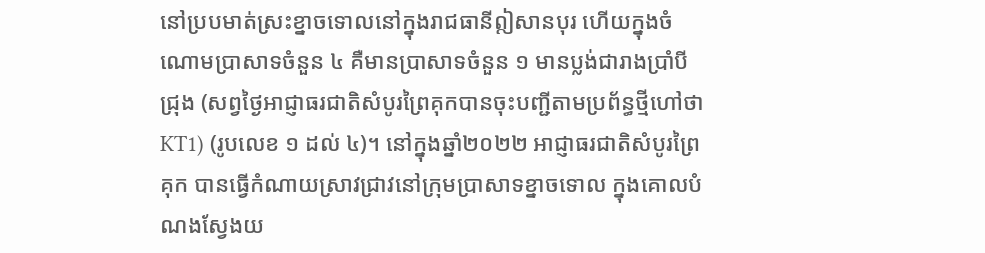នៅប្របមាត់ស្រះខ្នាចទោលនៅក្នុងរាជធានីឦសានបុរ ហើយក្នុងចំណោមប្រាសាទចំនួន ៤ គឺមានប្រាសាទចំនួន ១ មានប្លង់ជារាងប្រាំបីជ្រុង (សព្វថ្ងៃអាជ្ញាធរជាតិសំបូរព្រៃគុកបានចុះបញ្ជីតាមប្រព័ន្ធថ្មីហៅថា KT1) (រូបលេខ ១ ដល់ ៤)។ នៅក្នុងឆ្នាំ២០២២ អាជ្ញាធរជាតិសំបូរព្រៃគុក បានធ្វើកំណាយស្រាវជ្រាវនៅក្រុមប្រាសាទខ្នាចទោល ក្នុងគោលបំណងស្វែងយ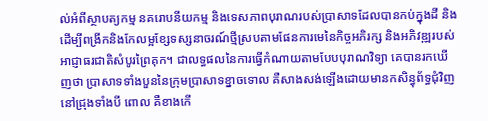ល់អំពីស្ថាបត្យកម្ម នគរោបនីយកម្ម និងទេសភាពបុរាណរបស់ប្រាសាទដែលបានកប់ក្នុងដី និងដើម្បីពង្រីកនិងកែលម្អខ្សែទស្សនាចរណ៍ថ្មីស្របតាមផែនការមេនៃកិច្ចអភិរក្ស និងអភិវឌ្ឍរបស់អាជ្ញាធរជាតិសំបូរព្រៃគុក។ ជាលទ្ធផលនៃការធ្វើកំណាយតាមបែបបុរាណវិទ្យា គេបានរកឃើញថា ប្រាសាទទាំងបួននៃក្រុមប្រាសាទខ្នាចទោល គឺសាងសង់ឡើងដោយមានកសិន្ធុព័ទ្ធជុំវិញនៅជ្រុងទាំងបី ពោល គឺខាងកើ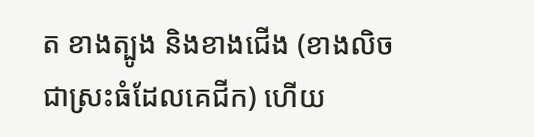ត ខាងត្បូង និងខាងជើង (ខាងលិច ជាស្រះធំដែលគេជីក) ហើយ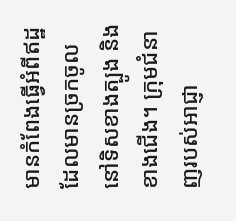មានកំពែងធ្វើអំពីឥដ្ឋដែលមានច្រកចូលនៅទិសខាងត្បូង និងខាងជើង។ ក្រុមជំនាញរបស់អាជ្ញា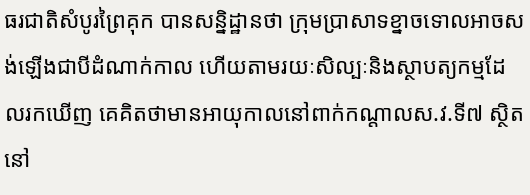ធរជាតិសំបូរព្រៃគុក បានសន្និដ្ឋានថា ក្រុមប្រាសាទខ្នាចទោលអាចសង់ឡើងជាបីដំណាក់កាល ហើយតាមរយៈសិល្បៈនិងស្ថាបត្យកម្មដែលរកឃើញ គេគិតថាមានអាយុកាលនៅពាក់កណ្តាលស.វ.ទី៧ ស្ថិតនៅ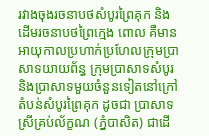រវាងចុងរចនាបថសំបូរព្រៃគុក និងដើមរចនាបថព្រៃក្មេង ពោល គឺមានអាយុកាលប្រហាក់ប្រហែលក្រុមប្រាសាទយាយព័ន្ធ ក្រុមប្រាសាទសំបូរ និងប្រាសាទមួយចំនួនទៀតនៅក្រៅតំបន់សំបូរព្រៃគុក ដូចជា ប្រាសាទស្រីគ្រប់ល័ក្ខណ (ភ្នំបាសិត) ជាដើ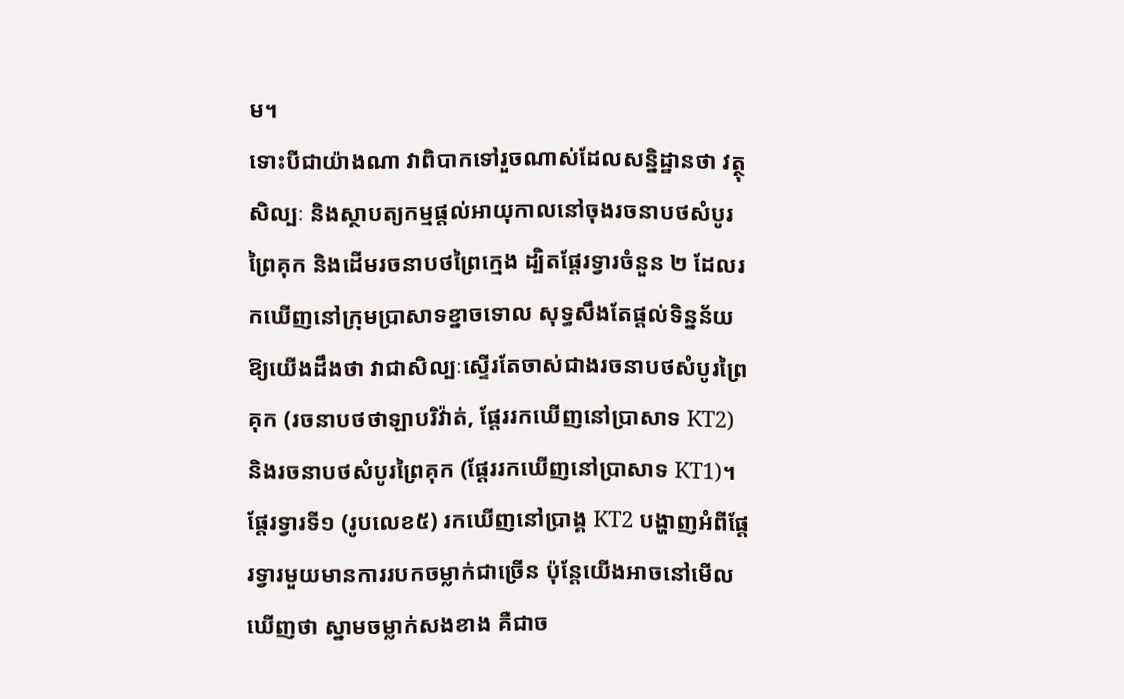ម។
ទោះបីជាយ៉ាងណា វាពិបាកទៅរួចណាស់ដែលសន្និដ្ឋានថា វត្ថុសិល្បៈ និងស្ថាបត្យកម្មផ្តល់អាយុកាលនៅចុងរចនាបថសំបូរព្រៃគុក និងដើមរចនាបថព្រៃក្មេង ដ្បិតផ្តែរទ្វារចំនួន ២ ដែលរកឃើញនៅក្រុមប្រាសាទខ្នាចទោល សុទ្ធសឹងតែផ្តល់ទិន្នន័យឱ្យយើងដឹងថា វាជាសិល្បៈស្ទើរតែចាស់ជាងរចនាបថសំបូរព្រៃគុក (រចនាបថថាឡាបរិវ៉ាត់, ផ្តែររកឃើញនៅប្រាសាទ KT2) និងរចនាបថសំបូរព្រៃគុក (ផ្តែររកឃើញនៅប្រាសាទ KT1)។ ផ្តែរទ្វារទី១ (រូបលេខ៥) រកឃើញនៅប្រាង្គ KT2 បង្ហាញអំពីផ្តែរទ្វារមួយមានការរបកចម្លាក់ជាច្រើន ប៉ុន្តែយើងអាចនៅមើលឃើញថា ស្នាមចម្លាក់សងខាង គឺជាច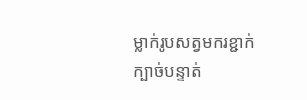ម្លាក់រូបសត្វមករខ្ជាក់ក្បាច់បន្ទាត់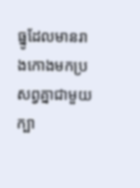ធ្នូដែលមានរាងកោងមកប្រសព្វគ្នាជាមួយក្បា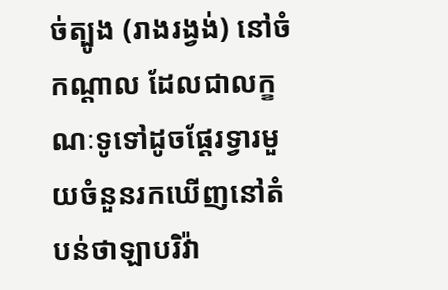ច់ត្បូង (រាងរង្វង់) នៅចំកណ្តាល ដែលជាលក្ខណៈទូទៅដូចផ្តែរទ្វារមួយចំនួនរកឃើញនៅតំបន់ថាឡាបរិវ៉ា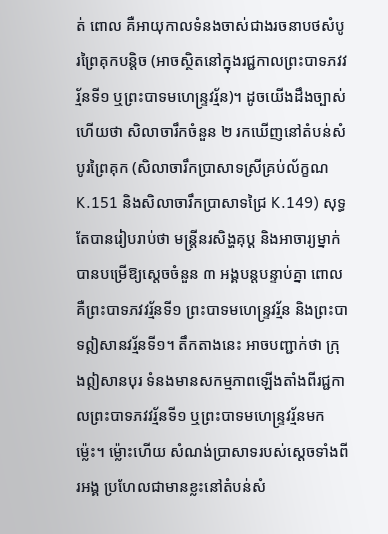ត់ ពោល គឺអាយុកាលទំនងចាស់ជាងរចនាបថសំបូរព្រៃគុកបន្តិច (អាចស្ថិតនៅក្នុងរជ្ជកាលព្រះបាទភវវរ្ម័នទី១ ឬព្រះបាទមហេន្រ្ទវរ្ម័ន)។ ដូចយើងដឹងច្បាស់ហើយថា សិលាចារឹកចំនួន ២ រកឃើញនៅតំបន់សំបូរព្រៃគុក (សិលាចារឹកប្រាសាទស្រីគ្រប់ល័ក្ខណ K.151 និងសិលាចារឹកប្រាសាទជ្រៃ K.149) សុទ្ធតែបានរៀបរាប់ថា មន្រ្តីនរសិង្ហគុប្ត និងអាចារ្យម្នាក់ បានបម្រើឱ្យស្តេចចំនួន ៣ អង្គបន្តបន្ទាប់គ្នា ពោល គឺព្រះបាទភវវរ្ម័នទី១ ព្រះបាទមហេន្រ្ទវរ្ម័ន និងព្រះបាទឦសានវរ្ម័នទី១។ តឹកតាងនេះ អាចបញ្ជាក់ថា ក្រុងឦសានបុរ ទំនងមានសកម្មភាពឡើងតាំងពីរជ្ជកាលព្រះបាទភវវរ្ម័នទី១ ឬព្រះបាទមហេន្រ្ទវរ្ម័នមកម្ល៉េះ។ ម្ល៉ោះហើយ សំណង់ប្រាសាទរបស់ស្តេចទាំងពីរអង្គ ប្រហែលជាមានខ្លះនៅតំបន់សំ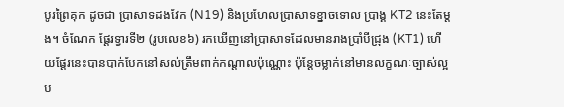បូរព្រៃគុក ដូចជា ប្រាសាទដងវែក (N19) និងប្រហែលប្រាសាទខ្នាចទោល ប្រាង្គ KT2 នេះតែម្តង។ ចំណែក ផ្តែរទ្វារទី២ (រូបលេខ៦) រកឃើញនៅប្រាសាទដែលមានរាងប្រាំបីជ្រុង (KT1) ហើយផ្តែរនេះបានបាក់បែកនៅសល់ត្រឹមពាក់កណ្តាលប៉ុណ្ណោះ ប៉ុន្តែចម្លាក់នៅមានលក្ខណៈច្បាស់ល្អប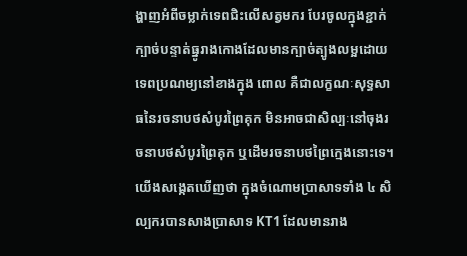ង្ហាញអំពីចម្លាក់ទេពជិះលើសត្វមករ បែរចូលក្នុងខ្ជាក់ក្បាច់បន្ទាត់ធ្នូរាងកោងដែលមានក្បាច់ត្បូងលម្អដោយទេពប្រណម្យនៅខាងក្នុង ពោល គឺជាលក្ខណៈសុទ្ធសាធនៃរចនាបថសំបូរព្រៃគុក មិនអាចជាសិល្បៈនៅចុងរចនាបថសំបូរព្រៃគុក ឬដើមរចនាបថព្រៃក្មេងនោះទេ។ យើងសង្កេតឃើញថា ក្នុងចំណោមប្រាសាទទាំង ៤ សិល្បករបានសាងប្រាសាទ KT1 ដែលមានរាង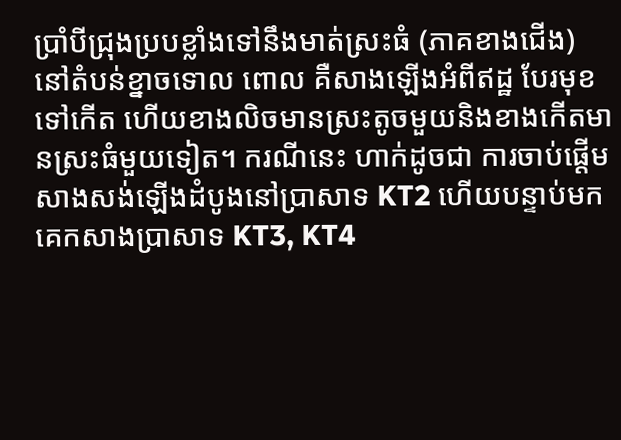ប្រាំបីជ្រុងប្របខ្លាំងទៅនឹងមាត់ស្រះធំ (ភាគខាងជើង) នៅតំបន់ខ្នាចទោល ពោល គឺសាងឡើងអំពីឥដ្ឋ បែរមុខទៅកើត ហើយខាងលិចមានស្រះតូចមួយនិងខាងកើតមានស្រះធំមួយទៀត។ ករណីនេះ ហាក់ដូចជា ការចាប់ផ្តើមសាងសង់ឡើងដំបូងនៅប្រាសាទ KT2 ហើយបន្ទាប់មកគេកសាងប្រាសាទ KT3, KT4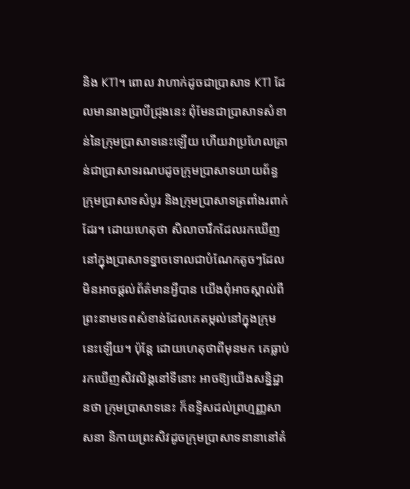និង KT1។ ពោល វាហាក់ដូចជាប្រាសាទ KT1 ដែលមានរាងប្រាបីជ្រុងនេះ ពុំមែនជាប្រាសាទសំខាន់នៃក្រុមប្រាសាទនេះឡើយ ហើយវាប្រហែលគ្រាន់ជាប្រាសាទរណបដូចក្រុមប្រាសាទយាយព័ន្ធ ក្រុមប្រាសាទសំបូរ និងក្រុមប្រាសាទត្រពាំងរពាក់ដែរ។ ដោយហេតុថា សិលាចារឹកដែលរកឃើញនៅក្នុងប្រាសាទខ្នាចទោលជាបំណែកតូចៗដែលមិនអាចផ្តល់ព័ត៌មានអ្វីបាន យើងពុំអាចស្គាល់ពីព្រះនាមទេពសំខាន់ដែលគេតម្កល់នៅក្នុងក្រុមនេះឡើយ។ ប៉ុន្តែ ដោយហេតុថាពីមុនមក គេធ្លាប់រកឃើញសិវលិង្គនៅទីនោះ អាចឱ្យយើងសន្និដ្ឋានថា ក្រុមប្រាសាទនេះ ក៏ឧទ្ទិសដល់ព្រហ្មញ្ញសាសនា និកាយព្រះសិវដូចក្រុមប្រាសាទនានានៅតំ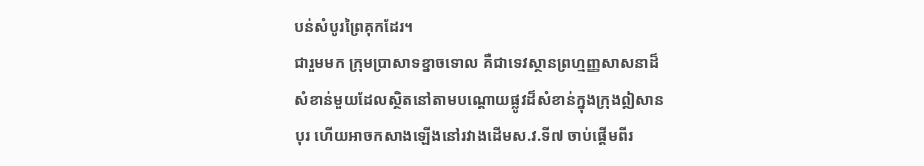បន់សំបូរព្រៃគុកដែរ។
ជារួមមក ក្រុមប្រាសាទខ្នាចទោល គឺជាទេវស្ថានព្រហ្មញ្ញសាសនាដ៏សំខាន់មួយដែលស្ថិតនៅតាមបណ្តោយផ្លូវដ៏សំខាន់ក្នុងក្រុងឦសានបុរ ហើយអាចកសាងឡើងនៅរវាងដើមស.វ.ទី៧ ចាប់ផ្តើមពីរ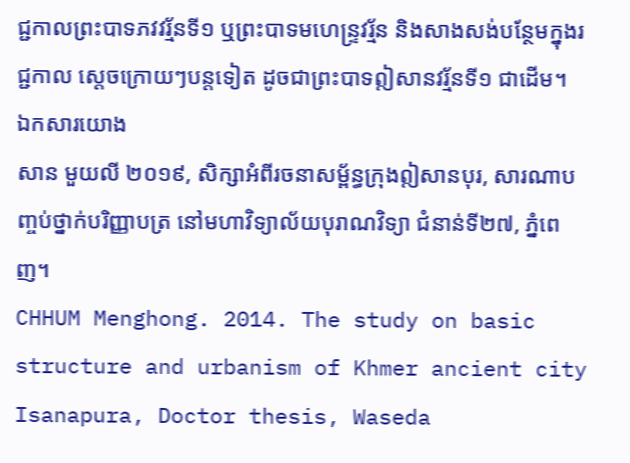ជ្ជកាលព្រះបាទភវវរ្ម័នទី១ ឬព្រះបាទមហេន្រ្ទវរ្ម័ន និងសាងសង់បន្ថែមក្នុងរជ្ជកាល ស្តេចក្រោយៗបន្តទៀត ដូចជាព្រះបាទឦសានវរ្ម័នទី១ ជាដើម។
ឯកសារយោង
សាន មួយលី ២០១៩, សិក្សាអំពីរចនាសម្ព័ន្ធក្រុងឦសានបុរ, សារណាបញ្ចប់ថ្នាក់បរិញ្ញាបត្រ នៅមហាវិទ្យាល័យបុរាណវិទ្យា ជំនាន់ទី២៧, ភ្នំពេញ។
CHHUM Menghong. 2014. The study on basic structure and urbanism of Khmer ancient city Isanapura, Doctor thesis, Waseda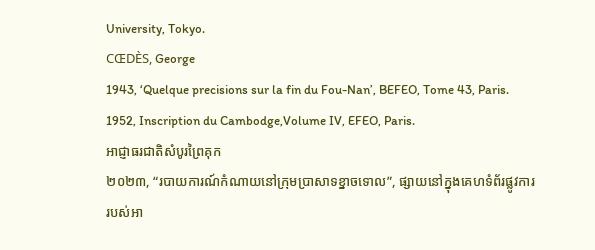University, Tokyo.
CŒDÈS, George
1943, ‘Quelque precisions sur la fin du Fou-Nan’, BEFEO, Tome 43, Paris.
1952, Inscription du Cambodge,Volume IV, EFEO, Paris.
អាជ្ញាធរជាតិសំបូរព្រៃគុក
២០២៣, “របាយការណ៍កំណាយនៅក្រុមប្រាសាទខ្នាចទោល”, ផ្សាយនៅក្នុងគេហទំព័រផ្លូវការរបស់អា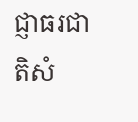ជ្ញាធរជាតិសំ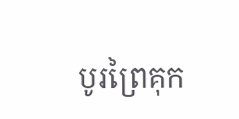បូរព្រៃគុក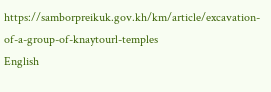https://samborpreikuk.gov.kh/km/article/excavation-of-a-group-of-knaytourl-temples
English